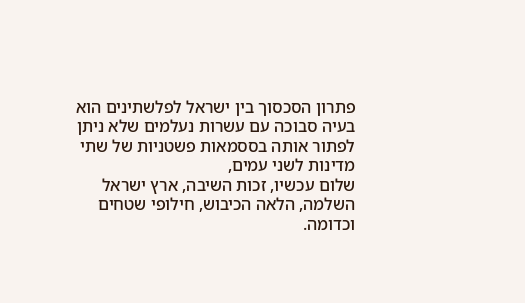פתרון הסכסוך בין ישראל לפלשתינים הוא בעיה סבוכה עם עשרות נעלמים שלא ניתן לפתור אותה בססמאות פשטניות של שתי מדינות לשני עמים,
שלום עכשיו, זכות השיבה, ארץ ישראל השלמה, הלאה הכיבוש, חילופי שטחים וכדומה.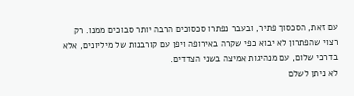עם זאת, הסכסוך פתיר, ובעבר נפתרו סכסוכים הרבה יותר סבוכים ממנו. רק רצוי שהפתרון לא יבוא כפי שקרה באירופה ויפן עם קורבנות של מיליונים, אלא בדרכי שלום, עם מנהיגות אמיצה בשני הצדדים.
לא ניתן לשלם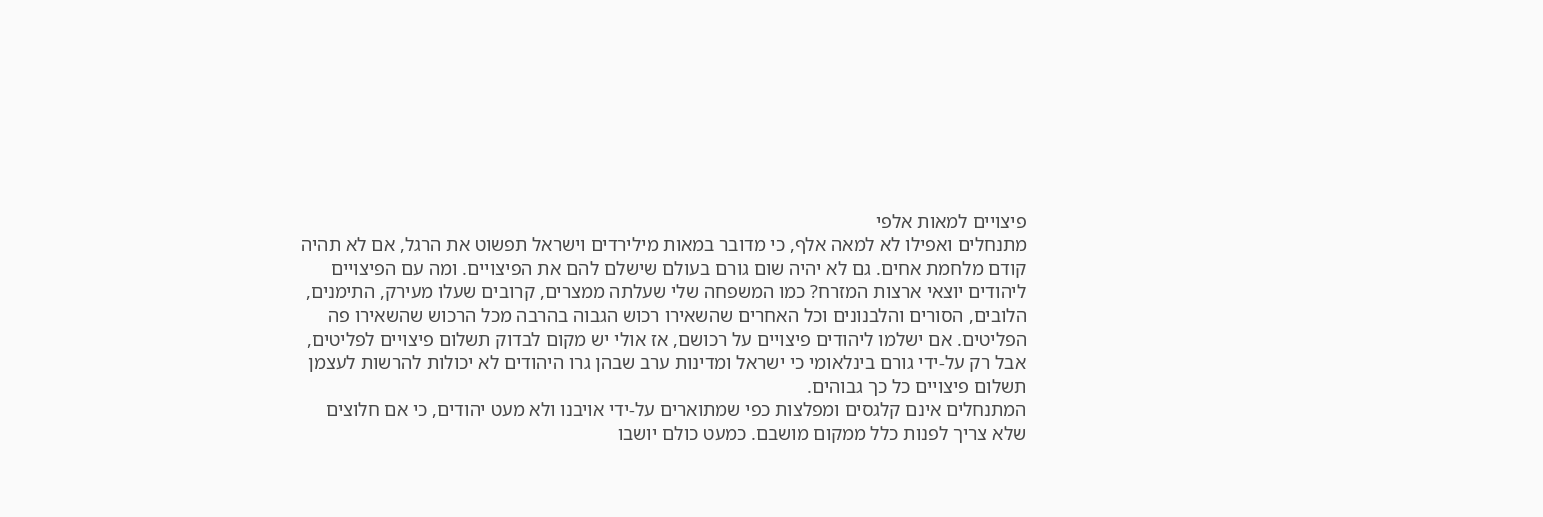פיצויים למאות אלפי
מתנחלים ואפילו לא למאה אלף, כי מדובר במאות מילירדים וישראל תפשוט את הרגל, אם לא תהיה קודם מלחמת אחים. גם לא יהיה שום גורם בעולם שישלם להם את הפיצויים. ומה עם הפיצויים ליהודים יוצאי ארצות המזרח? כמו המשפחה שלי שעלתה ממצרים, קרובים שעלו מעירק, התימנים, הלובים, הסורים והלבנונים וכל האחרים שהשאירו רכוש הגבוה בהרבה מכל הרכוש שהשאירו פה הפליטים. אם ישלמו ליהודים פיצויים על רכושם, אז אולי יש מקום לבדוק תשלום פיצויים לפליטים, אבל רק על-ידי גורם בינלאומי כי ישראל ומדינות ערב שבהן גרו היהודים לא יכולות להרשות לעצמן תשלום פיצויים כל כך גבוהים.
המתנחלים אינם קלגסים ומפלצות כפי שמתוארים על-ידי אויבנו ולא מעט יהודים, כי אם חלוצים שלא צריך לפנות כלל ממקום מושבם. כמעט כולם יושבו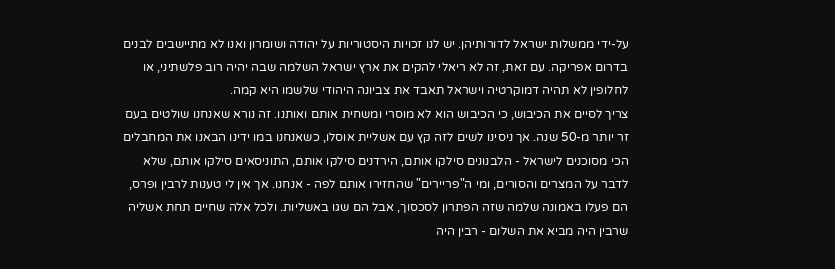על-ידי ממשלות ישראל לדורותיהן. יש לנו זכויות היסטוריות על יהודה ושומרון ואנו לא מתיישבים לבנים בדרום אפריקה. עם זאת, זה לא ריאלי להקים את ארץ ישראל השלמה שבה יהיה רוב פלשתיני, או לחלופין לא תהיה דמוקרטיה וישראל תאבד את צביונה היהודי שלשמו היא קמה.
צריך לסיים את הכיבוש, כי הכיבוש הוא לא מוסרי ומשחית אותם ואותנו. זה נורא שאנחנו שולטים בעם זר יותר מ-50 שנה. אך ניסינו לשים לזה קץ עם אשליית אוסלו, כשאנחנו במו ידינו הבאנו את המחבלים הכי מסוכנים לישראל - הלבנונים סילקו אותם, הירדנים סילקו אותם, התוניסאים סילקו אותם, שלא לדבר על המצרים והסורים, ומי ה"פריירים" שהחזירו אותם לפה - אנחנו. אך אין לי טענות לרבין ופרס, הם פעלו באמונה שלמה שזה הפתרון לסכסוך, אבל הם שגו באשליות. ולכל אלה שחיים תחת אשליה שרבין היה מביא את השלום - רבין היה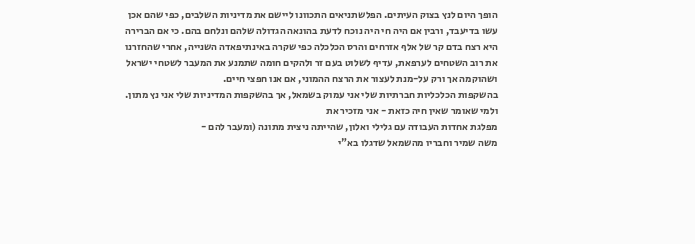הופך היום לנץ בצוק העיתים. הפלשתניאים התכוונו ליישם את מדיניות השלבים, כפי שהם אכן עשו בדיעבד, ורבין אם היה חי היה נוכח לדעת בהונאה הגדולה שלהם ונלחם בהם. כי אם הברירה היא רצח בדם קר של אלף אזרחים והרס הכלכלה כפי שקרה באינתיפאדה השנייה, אחרי שהחזרנו את רוב השטחים לערפאת, עדיף לשלוט בעם זר ולהקים חומה שתמנע את המעבר לשטחי ישראל ושהוקמה אך ורק על-מנת לעצור את הרצח ההמוני, אם אנו חפצי חיים.
בהשקפות הכלכליות חברתיות שלי אני עמוק בשמאל, אך בהשקפות המדיניות שלי אני נץ מתון. ולמי שאומר שאין חיה כזאת - אני מזכיר את
מפלגת אחדות העבודה עם גלילי ואלון, שהייתה ניצית מתונה (ומעבר להם -
משה שמיר וחבריו מהשמאל שדגלו בא"י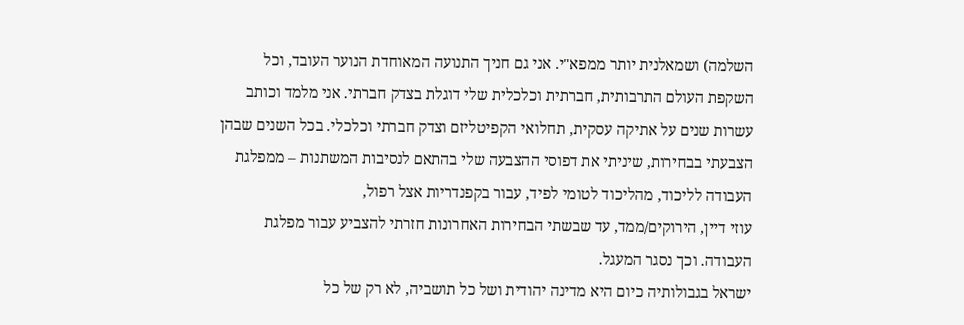השלמה) ושמאלנית יותר ממפא"י. אני גם חניך התנועה המאוחדת הנוער העובד, וכל השקפת העולם התרבותית, חברתית וכלכלית שלי דוגלת בצדק חברתי. אני מלמד וכותב עשרות שנים על אתיקה עסקית, תחלואי הקפיטליזם וצדק חברתי וכלכלי. בכל השנים שבהן הצבעתי בבחירות, שיניתי את דפוסי ההצבעה שלי בהתאם לנסיבות המשתנות – ממפלגת העבודה לליכוד, מהליכוד לטומי לפיד, עבור בקפנדריות אצל רפול,
עוזי דיין, הירוקים/ממד, עד שבשתי הבחירות האחרונות חזרתי להצביע עבור מפלגת העבודה. וכך נסגר המעגל.
ישראל בגבולותיה כיום היא מדינה יהודית ושל כל תושביה, לא רק של כל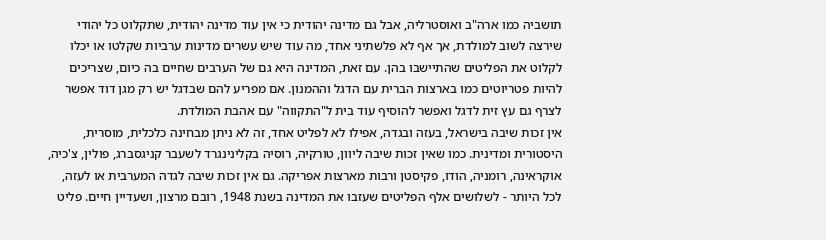תושביה כמו ארה"ב ואוסטרליה, אבל גם מדינה יהודית כי אין עוד מדינה יהודית, שתקלוט כל יהודי שירצה לשוב למולדת, אך אף לא פלשתיני אחד, מה עוד שיש עשרים מדינות ערביות שקלטו או יכלו לקלוט את הפליטים שהתיישבו בהן. עם זאת, המדינה היא גם של הערבים שחיים בה כיום, שצריכים להיות פטריוטים כמו בארצות הברית עם הדגל וההמנון. אם מפריע להם שבדגל יש רק מגן דוד אפשר לצרף גם עץ זית לדגל ואפשר להוסיף עוד בית ל"התקווה" עם אהבת המולדת.
אין זכות שיבה בישראל, בעזה ובגדה, אפילו לא לפליט אחד, זה לא ניתן מבחינה כלכלית, מוסרית, היסטורית ומדינית. כמו שאין זכות שיבה ליוון, טורקיה, רוסיה בקלינינגרד לשעבר קניגסברג, פולין, צ'כיה, אוקראינה, רומניה, הודו, פקיסטן ורבות מארצות אפריקה. גם אין זכות שיבה לגדה המערבית או לעזה, לכל היותר - לשלושים אלף הפליטים שעזבו את המדינה בשנת 1948, רובם מרצון, ושעדיין חיים. פליט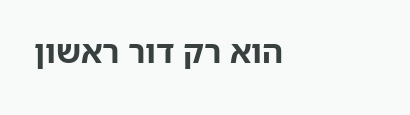הוא רק דור ראשון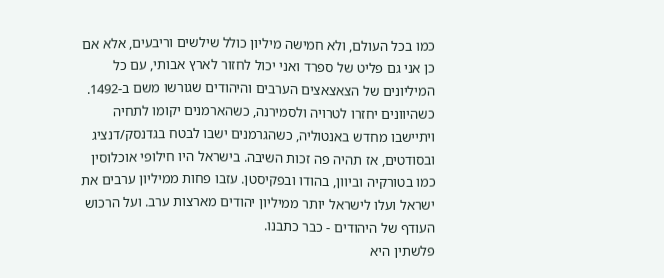כמו בכל העולם, ולא חמישה מיליון כולל שילשים וריבעים, אלא אם כן אני גם פליט של ספרד ואני יכול לחזור לארץ אבותי, עם כל המיליונים של הצאצאצים הערבים והיהודים שגורשו משם ב-1492. כשהיוונים יחזרו לטרויה ולסמירנה, כשהארמנים יקומו לתחיה ויתיישבו מחדש באנטוליה, כשהגרמנים ישבו לבטח בגדנסק/דנציג ובסודטים, אז תהיה פה זכות השיבה. בישראל היו חילופי אוכלוסין כמו בטורקיה וביוון, בהודו ובפקיסטן. עזבו פחות ממיליון ערבים את ישראל ועלו לישראל יותר ממיליון יהודים מארצות ערב. ועל הרכוש העודף של היהודים - כבר כתבנו.
פלשתין היא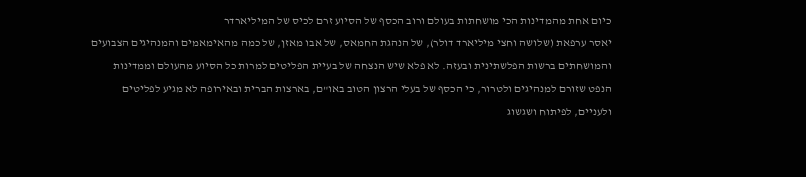כיום אחת מהמדינות הכי מושחתות בעולם ורוב הכסף של הסיוע זרם לכיס של המיליארדר
יאסר ערפאת (שלושה וחצי מיליארד דולר), של הנהגת החמאס, של אבו מאזן, של כמה מהאימאמים והמנהיגים הצבועים והמושחתים ברשות הפלשתינית ובעזה. לא פלא שיש הנצחה של בעיית הפליטים למרות כל הסיוע מהעולם וממדינות הנפט שזורם למנהיגים ולטרור, כי הכסף של בעלי הרצון הטוב באו"ם, בארצות הברית ובאירופה לא מגיע לפליטים ולעניים, לפיתוח ושגשוג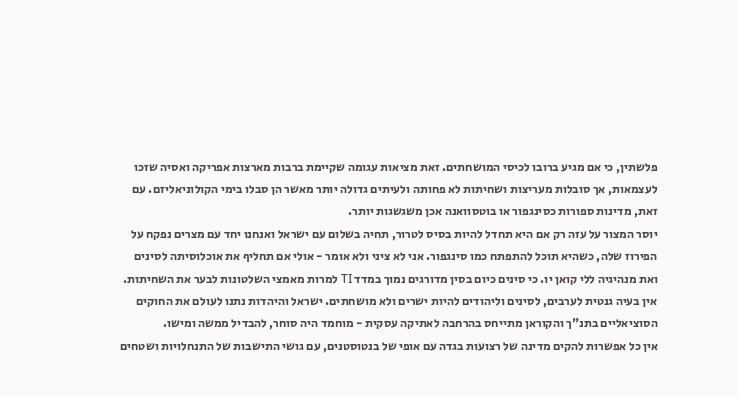פלשתין, כי אם מגיע ברובו לכיסי המושחתים. זאת מציאות עגומה שקיימת ברבות מארצות אפריקה ואסיה שזכו לעצמאות, אך סובלות מעריצות ושחיתות לא פחותה ולעיתים גדולה יותר מאשר הן סבלו בימי הקולוניאליזם. עם זאת, מדינות ספורות כסינגפור או בוטסוואנה אכן משגשגות יותר.
יוסר המצור על עזה רק אם היא תחדל להיות בסיס לטרור, תחיה בשלום עם ישראל ואנחנו יחד עם מצרים נפקח על הפירוז שלה, כשהיא תוכל להתפתח כמו סינגפור. אני לא ציני ולא אומר - אולי אם תחליף את אוכלוסיתה לסינים ואת מנהיגיה ללי קואן יו. כי סינים כיום בסין מדורגים נמוך במדד TI למרות מאמצי השלטונות לבער את השחיתות. אין בעיה גנטית לערבים, לסינים וליהודים להיות ישרים ולא מושחתים. ישראל והיהדות נתנו לעולם את החוקים הסוציאליים בתנ"ך והקוראן מתייחס בהרחבה לאתיקה עסקית - מוחמד היה סוחר, להבדיל ממשה ומישו.
אין כל אפשרות להקים מדינה של רצועות בגדה עם אופי של בנטוסטנים, עם גושי התישבות של התנחלויות ושטחים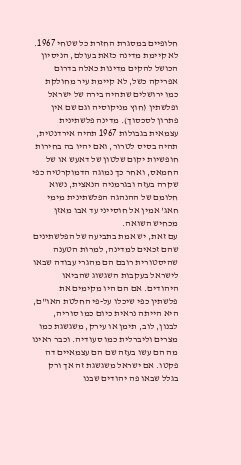חלופיים במסגרת החזרת כל שטחי 1967. לא קיימת מדינה כזאת בעולם, הניסיון הכושל להקים מדינות כאלה בדרום אפריקה כשל, לא קיימת עיר מחולקת כמו ירושלים שתהיה בירה של ישראל ופלשתין (חוץ מניקוסיה וגם שם אין פתרון לסכסוך). מדינה פלשתינית עצמאית בגבולות 1967 תהיה אירדנטית, תהיה בסיס לטרור, ואם יהיו בה בחירות חופשיות יקום שלטון של דאעש או של החמאס, ואחר כך נמוגה הדמוקרטיה כפי שקרה בעזה ובגרמניה הנאצית, נשוא חלומם של ההנהגה הפלשתינית מימי חאג' אמין אל חוסייני עד אבו מאזן מכחיש השואה.
עם זאת, יש אמת בתביעה של הפלשתינים שהם זכאים למדינה, למרות הטענה שהיסטורית רובם הם מהגרי עבודה שבאו לישראל בעקבות השגשוג שהביאו היהודים. אם הם היו מקימים את פלשתין כפי שיכלו על-פי החלטת האו"ם, היא הייתה נראית כיום כמו סוריה, לבנון, לוב, תימן או עירק, משגשגת כמו מצרים וליברלית כמו סעודיה. וכבר ראינו מה הם עשו בעזה שם הם עצמאיים דה פקטו. אם ישראל משגשגת זה אך ורק בגלל שבאו פה יהודים שבנו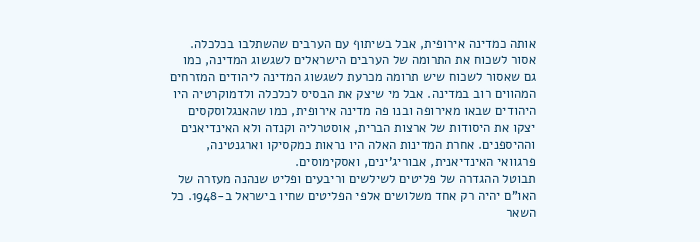אותה כמדינה אירופית, אבל בשיתוף עם הערבים שהשתלבו בכלכלה. אסור לשכוח את התרומה של הערבים הישראלים לשגשוג המדינה, כמו גם שאסור לשכוח שיש תרומה מכרעת לשגשוג המדינה ליהודים המזרחים המהווים רוב במדינה. אבל מי שיצק את הבסיס לכלכלה ולדמוקרטיה היו היהודים שבאו מאירופה ובנו פה מדינה אירופית, כמו שהאנגלוסקסים יצקו את היסודות של ארצות הברית, אוסטרליה וקנדה ולא האינדיאנים וההיספנים. אחרת המדינות האלה היו נראות כמקסיקו וארגנטינה, פרגוואי האינדיאנית, אבוריג'ינים, ואסקימוסים.
תבוטל ההגדרה של פליטים לשילשים וריבעים ופליט שנהנה מעזרה של האו"ם יהיה רק אחד משלושים אלפי הפליטים שחיו בישראל ב-1948. כל השאר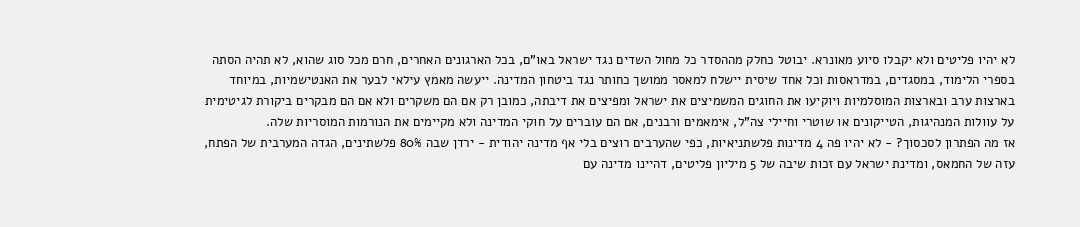לא יהיו פליטים ולא יקבלו סיוע מאונרא. יבוטל כחלק מההסדר כל מחול השדים נגד ישראל באו"ם, בכל הארגונים האחרים, חרם מכל סוג שהוא, לא תהיה הסתה בספרי הלימוד, במסגדים, במדראסות וכל אחד שיסית יישלח למאסר ממושך כחותר נגד ביטחון המדינה. ייעשה מאמץ עילאי לבער את האנטישמיות, במיוחד בארצות ערב ובארצות המוסלמיות ויוקיעו את החוגים המשמיצים את ישראל ומפיצים את דיבתה, כמובן רק אם הם משקרים ולא אם הם מבקרים ביקורת לגיטימית על עוולות המנהיגות, הטייקונים או שוטרי וחיילי צה"ל, אימאמים ורבנים, אם הם עוברים על חוקי המדינה ולא מקיימים את הנורמות המוסריות שלה.
אז מה הפתרון לסכסוך? - לא יהיו פה 4 מדינות פלשתניאיות, כפי שהערבים רוצים בלי אף מדינה יהודית - ירדן שבה 80% פלשתינים, הגדה המערבית של הפתח, עזה של החמאס, ומדינת ישראל עם זכות שיבה של 5 מיליון פליטים, דהיינו מדינה עם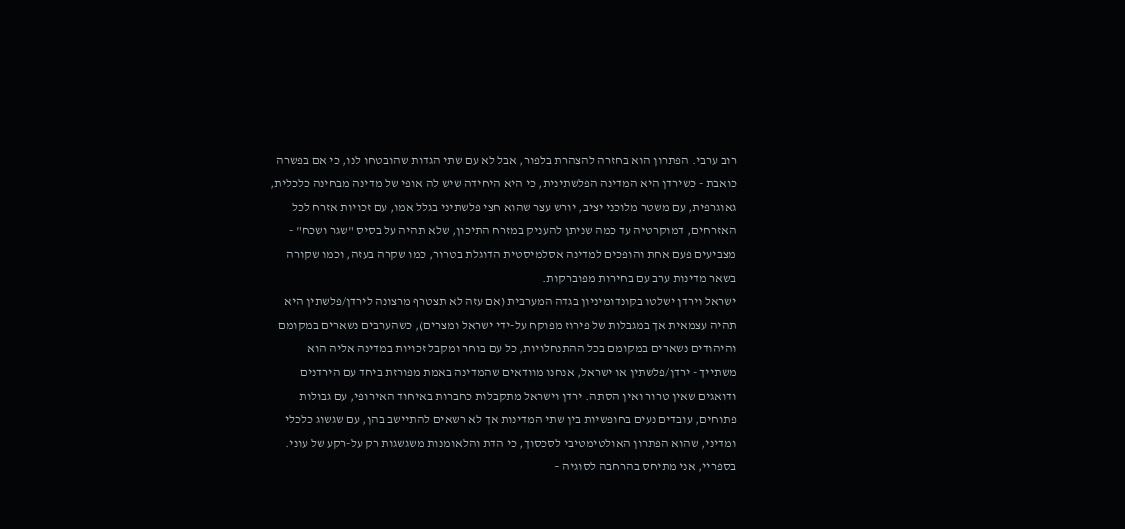רוב ערבי. הפתרון הוא בחזרה להצהרת בלפור, אבל לא עם שתי הגדות שהובטחו לנו, כי אם בפשרה כואבת - כשירדן היא המדינה הפלשתינית, כי היא היחידה שיש לה אופי של מדינה מבחינה כלכלית, גאוגרפית, עם משטר מלוכני יציב, יורש עצר שהוא חצי פלשתיני בגלל אמו, עם זכויות אזרח לכל האזרחים, דמוקרטיה עד כמה שניתן להעניק במזרח התיכון, שלא תהיה על בסיס "שגר ושכח" - מצביעים פעם אחת והופכים למדינה אסלמיסטית הדוגלת בטרור, כמו שקרה בעזה, וכמו שקורה בשאר מדינות ערב עם בחירות מפוברקות.
ישראל וירדן ישלטו בקונדומיניון בגדה המערבית (אם עזה לא תצטרף מרצונה לירדן/פלשתין היא תהיה עצמאית אך במגבלות של פירוז מפוקח על-ידי ישראל ומצרים), כשהערבים נשארים במקומם והיהודים נשארים במקומם בכל ההתנחלויות, כל עם בוחר ומקבל זכויות במדינה אליה הוא משתייך - ירדן/פלשתין או ישראל, אנחנו מוודאים שהמדינה באמת מפורזת ביחד עם הירדנים ודואגים שאין טרור ואין הסתה. ירדן וישראל מתקבלות כחברות באיחוד האירופי, עם גבולות פתוחים, עובדים נעים בחופשיות בין שתי המדינות אך לא רשאים להתיישב בהן, עם שגשוג כלכלי ומדיני, שהוא הפתרון האולטימטיבי לסכסוך, כי הדת והלאומנות משגשגות רק על-רקע של עוני.
בספריי, אני מתיחס בהרחבה לסוגיה –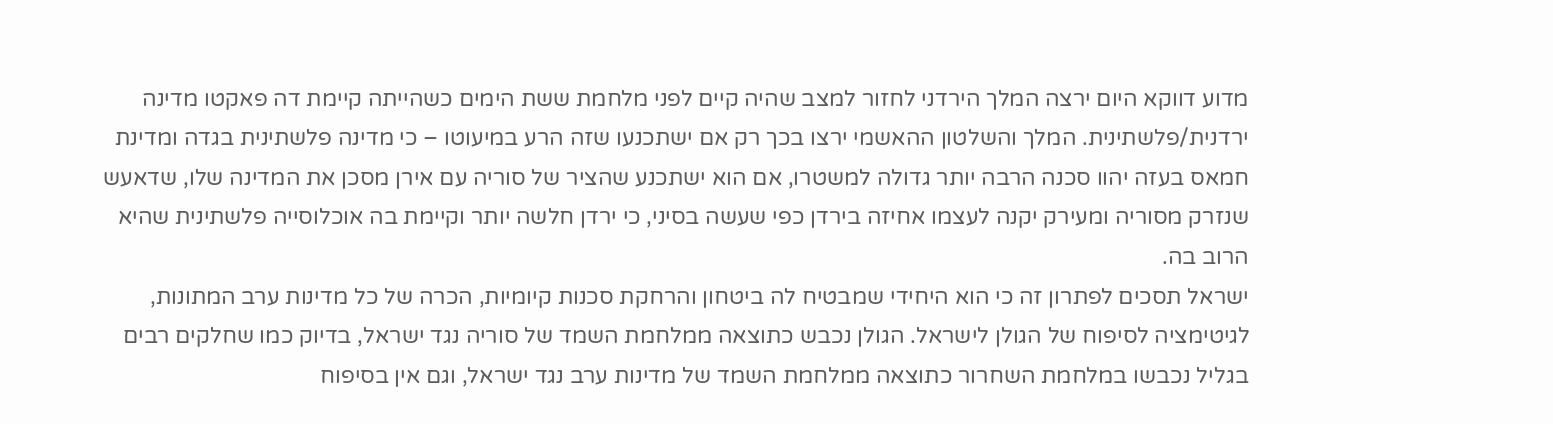מדוע דווקא היום ירצה המלך הירדני לחזור למצב שהיה קיים לפני מלחמת ששת הימים כשהייתה קיימת דה פאקטו מדינה ירדנית/פלשתינית. המלך והשלטון ההאשמי ירצו בכך רק אם ישתכנעו שזה הרע במיעוטו – כי מדינה פלשתינית בגדה ומדינת חמאס בעזה יהוו סכנה הרבה יותר גדולה למשטרו, אם הוא ישתכנע שהציר של סוריה עם אירן מסכן את המדינה שלו, שדאעש שנזרק מסוריה ומעירק יקנה לעצמו אחיזה בירדן כפי שעשה בסיני, כי ירדן חלשה יותר וקיימת בה אוכלוסייה פלשתינית שהיא הרוב בה.
ישראל תסכים לפתרון זה כי הוא היחידי שמבטיח לה ביטחון והרחקת סכנות קיומיות, הכרה של כל מדינות ערב המתונות, לגיטימציה לסיפוח של הגולן לישראל. הגולן נכבש כתוצאה ממלחמת השמד של סוריה נגד ישראל, בדיוק כמו שחלקים רבים בגליל נכבשו במלחמת השחרור כתוצאה ממלחמת השמד של מדינות ערב נגד ישראל, וגם אין בסיפוח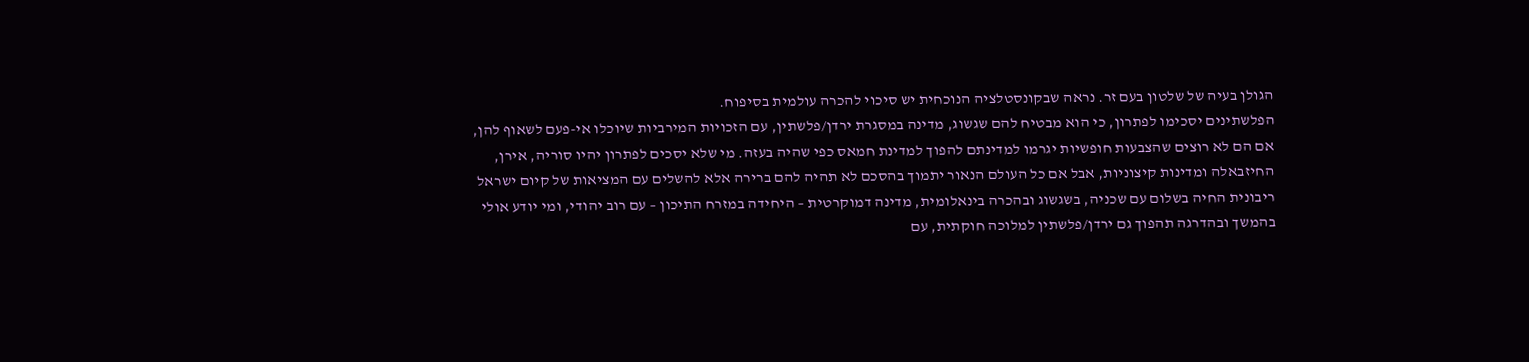הגולן בעיה של שלטון בעם זר. נראה שבקונסטלציה הנוכחית יש סיכוי להכרה עולמית בסיפוח.
הפלשתינים יסכימו לפתרון, כי הוא מבטיח להם שגשוג, מדינה במסגרת ירדן/פלשתין, עם הזכויות המירביות שיוכלו אי-פעם לשאוף להן, אם הם לא רוצים שהצבעות חופשיות יגרמו למדינתם להפוך למדינת חמאס כפי שהיה בעזה. מי שלא יסכים לפתרון יהיו סוריה, אירן, החיזבאלה ומדינות קיצוניות, אבל אם כל העולם הנאור יתמוך בהסכם לא תהיה להם ברירה אלא להשלים עם המציאות של קיום ישראל ריבונית החיה בשלום עם שכניה, בשגשוג ובהכרה בינאלומית, מדינה דמוקרטית – היחידה במזרח התיכון – עם רוב יהודי, ומי יודע אולי בהמשך ובהדרגה תהפוך גם ירדן/פלשתין למלוכה חוקתית, עם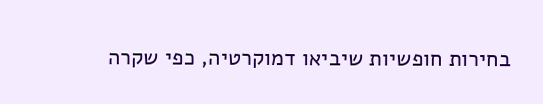בחירות חופשיות שיביאו דמוקרטיה, כפי שקרה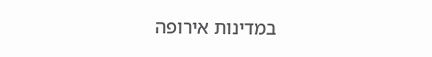במדינות אירופה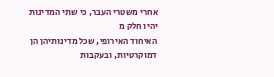אחרי משטרי העבר, כי שתי המדינות יהיו חלק מ
האיחוד האירופי, שכל מדינותיהן הן דמוקרטיות, ובעקבות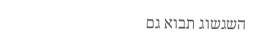השגשוג תבוא גם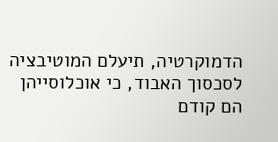הדמוקרטיה, תיעלם המוטיבציה לסכסוך האבוד, כי אוכלוסייהן הם קודם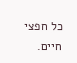כל חפצי חיים.